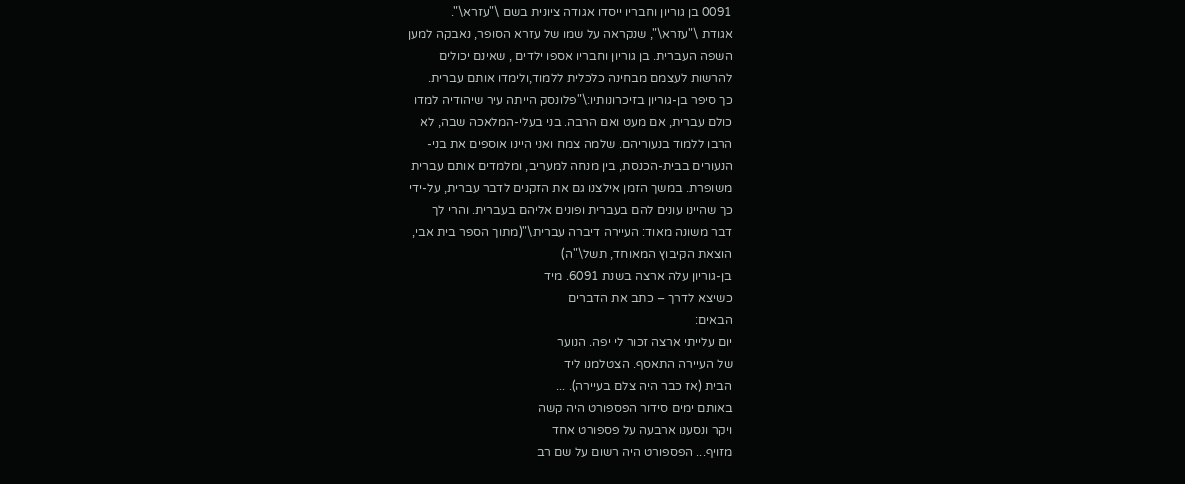0091 בן גוריון וחבריו ייסדו אגודה ציונית בשם \"עזרא\".
אגודת \"עזרא\", שנקראה על שמו של עזרא הסופר, נאבקה למען
השפה העברית. בן גוריון וחבריו אספו ילדים , שאינם יכולים
להרשות לעצמם מבחינה כלכלית ללמוד,ולימדו אותם עברית.
כך סיפר בן-גוריון בזיכרונותיו:\"פלונסק הייתה עיר שיהודיה למדו
כולם עברית, אם מעט ואם הרבה. בני בעלי-המלאכה שבה, לא
הרבו ללמוד בנעוריהם. שלמה צמח ואני היינו אוספים את בני-
הנעורים בבית-הכנסת, בין מנחה למעריב, ומלמדים אותם עברית
משופרת. במשך הזמן אילצנו גם את הזקנים לדבר עברית, על-ידי
כך שהיינו עונים להם בעברית ופונים אליהם בעברית. והרי לך
דבר משונה מאוד: העיירה דיברה עברית\"(מתוך הספר בית אבי,
הוצאת הקיבוץ המאוחד, תשל\"ה)
בן-גוריון עלה ארצה בשנת 6091. מיד
כשיצא לדרך – כתב את הדברים
הבאים:
יום עלייתי ארצה זכור לי יפה. הנוער
של העיירה התאסף. הצטלמנו ליד
הבית (אז כבר היה צלם בעיירה). ...
באותם ימים סידור הפספורט היה קשה
ויקר ונסענו ארבעה על פספורט אחד
מזויף... הפספורט היה רשום על שם רב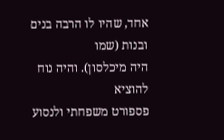אחד, שהיו לו הרבה בנים ובנות (שמו
היה מיכלסון). והיה נוח להוציא
פספורט משפחתי ולנסוע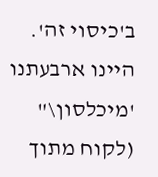ב'כיסוי זה'.
היינו ארבעתנו 'מיכלסון\" (לקוח מתוך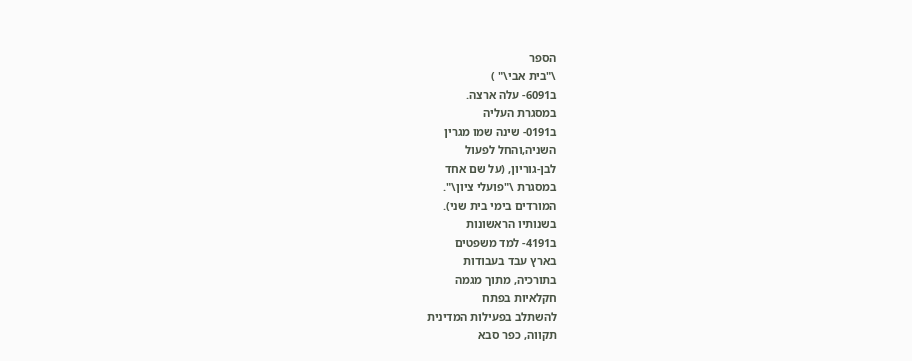הספר
\"בית אבי\" )
ב6091- עלה ארצה.
במסגרת העליה
ב0191- שינה שמו מגרין
השניה,והחל לפעול
לבן-גוריון, (על שם אחד
במסגרת \"פועלי ציון\".
המורדים בימי בית שני).
בשנותיו הראשונות
ב4191- למד משפטים
בארץ עבד בעבודות
בתורכיה, מתוך מגמה
חקלאיות בפתח
להשתלב בפעילות המדינית
תקווה, כפר סבא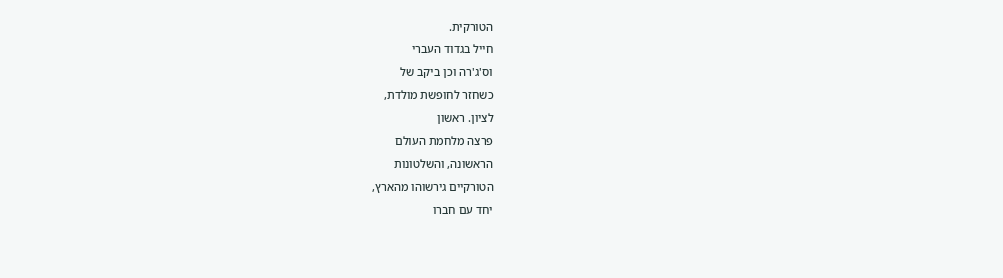הטורקית.
חייל בגדוד העברי
וס'ג'רה וכן ביקב של
כשחזר לחופשת מולדת,
לציון. ראשון
פרצה מלחמת העולם
הראשונה, והשלטונות
הטורקיים גירשוהו מהארץ,
יחד עם חברו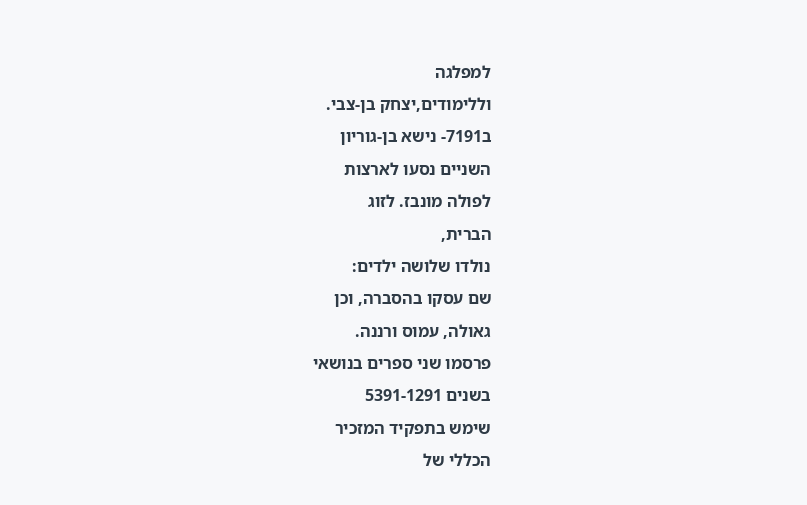למפלגה
וללימודים,יצחק בן-צבי.
ב7191- נישא בן-גוריון
השניים נסעו לארצות
לפולה מונבז. לזוג
הברית,
נולדו שלושה ילדים:
שם עסקו בהסברה, וכן
גאולה, עמוס ורננה.
פרסמו שני ספרים בנושאי
בשנים 5391-1291
שימש בתפקיד המזכיר
הכללי של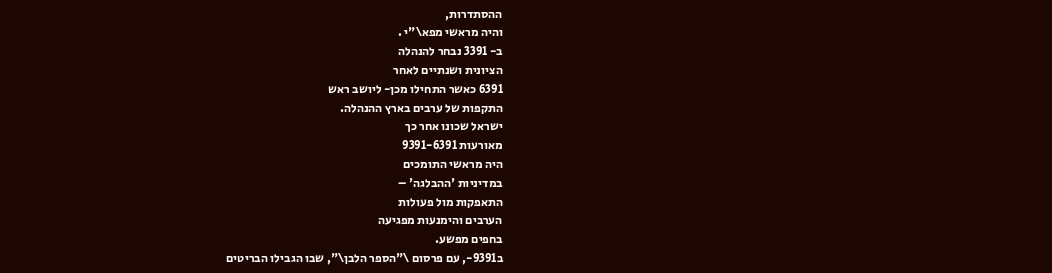ההסתדרות,
והיה מראשי מפא\"י .
ב- 3391 נבחר להנהלה
הציונית ושנתיים לאחר
6391 כאשר התחילו מכן- ליושב ראש
התקפות של ערבים בארץ ההנהלה.
ישראל שכונו אחר כך
מאורעות 9391-6391
היה מראשי התומכים
במדיניות 'ההבלגה' –
התאפקות מול פעולות
הערבים והימנעות מפגיעה
בחפים מפשע.
ב9391-, עם פרסום \"הספר הלבן\", שבו הגבילו הבריטים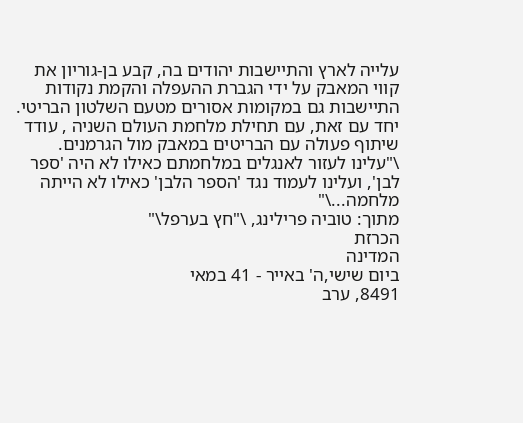עלייה לארץ והתיישבות יהודים בה, קבע בן-גוריון את
קווי המאבק על ידי הגברת ההעפלה והקמת נקודות
התיישבות גם במקומות אסורים מטעם השלטון הבריטי.
יחד עם זאת, עם תחילת מלחמת העולם השניה , עודד
שיתוף פעולה עם הבריטים במאבק מול הגרמנים.
\"עלינו לעזור לאנגלים במלחמתם כאילו לא היה 'ספר
לבן', ועלינו לעמוד נגד 'הספר הלבן' כאילו לא הייתה
מלחמה...\"
מתוך: טוביה פרילינג, \"חץ בערפל\"
הכרזת
המדינה
ביום שישי,ה' באייר - 41 במאי
8491, ערב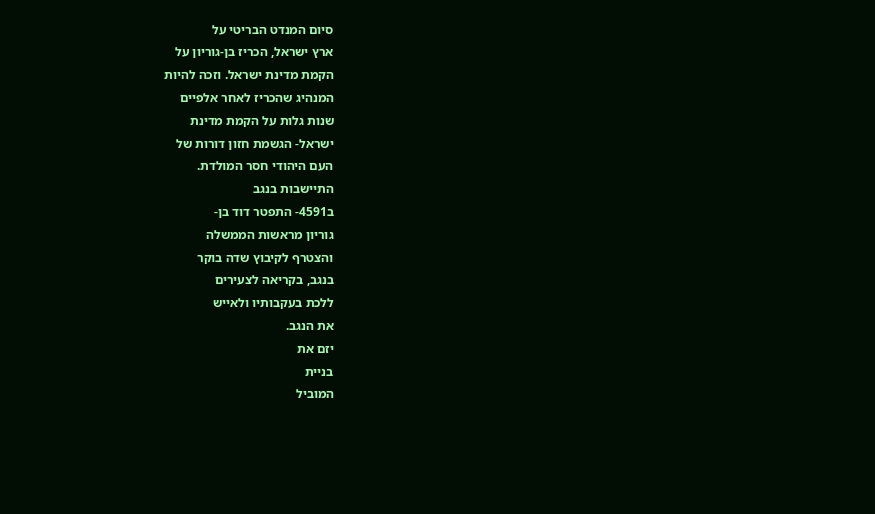סיום המנדט הבריטי על
ארץ ישראל, הכריז בן-גוריון על
הקמת מדינת ישראל. וזכה להיות
המנהיג שהכריז לאחר אלפיים
שנות גלות על הקמת מדינת
ישראל- הגשמת חזון דורות של
העם היהודי חסר המולדת.
התיישבות בנגב
ב4591- התפטר דוד בן-
גוריון מראשות הממשלה
והצטרף לקיבוץ שדה בוקר
בנגב, בקריאה לצעירים
ללכת בעקבותיו ולאייש
את הנגב.
יזם את
בניית
המוביל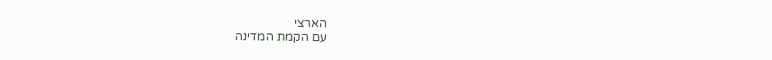הארצי
עם הקמת המדינה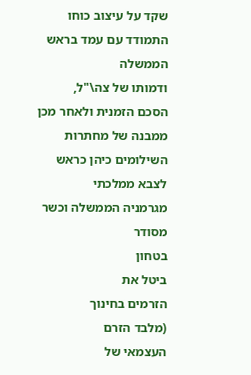שקד על עיצוב כוחו
התמודד עם עמד בראש הממשלה
ודמותו של צה\"ל,
הסכם הזמנית ולאחר מכן
ממבנה של מחתרות
השילומים כיהן כראש
לצבא ממלכתי
מגרמניה הממשלה וכשר
מסודר
בטחון
ביטל את
הזרמים בחינוך
(מלבד הזרם
העצמאי של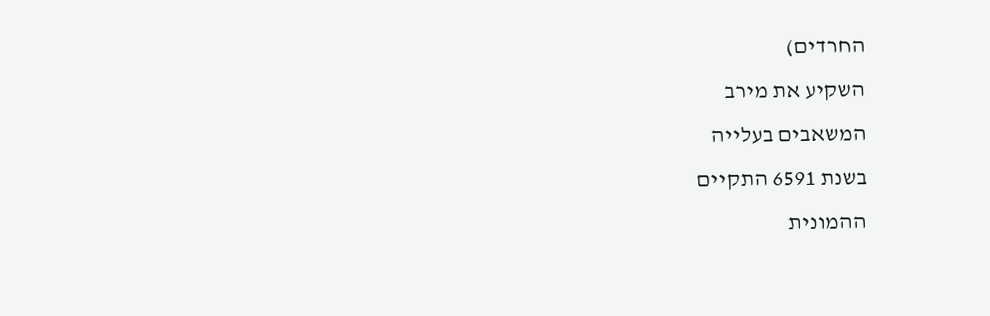החרדים)
השקיע את מירב
המשאבים בעלייה
בשנת 6591 התקיים
ההמונית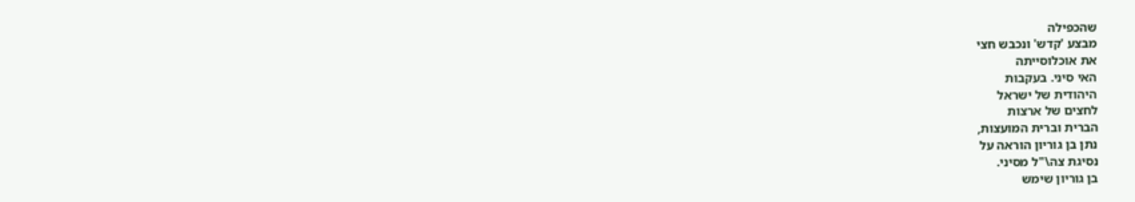שהכפילה
מבצע 'קדש' ונכבש חצי
את אוכלוסייתה
האי סיני. בעקבות
היהודית של ישראל
לחצים של ארצות
הברית וברית המועצות,
נתן בן גוריון הוראה על
נסיגת צה\"ל מסיני.
בן גוריון שימש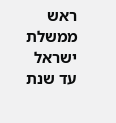ראש
ממשלת ישראל עד שנת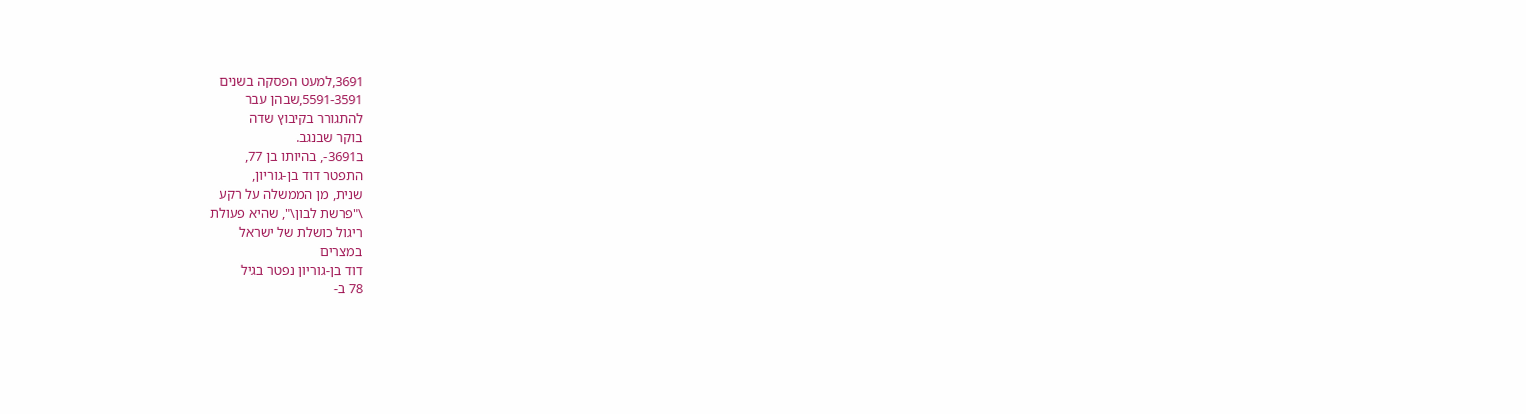3691,למעט הפסקה בשנים
5591-3591,שבהן עבר
להתגורר בקיבוץ שדה
בוקר שבנגב.
ב3691-, בהיותו בן 77,
התפטר דוד בן-גוריון,
שנית, מן הממשלה על רקע
\"פרשת לבון\", שהיא פעולת
ריגול כושלת של ישראל
במצרים
דוד בן-גוריון נפטר בגיל
78 ב-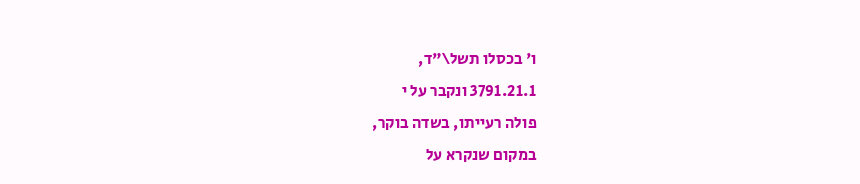ו' בכסלו תשל\"ד,
3791.21.1 ונקבר על י
פולה רעייתו, בשדה בוקר,
במקום שנקרא על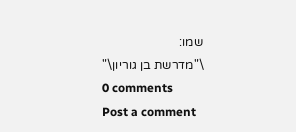שמו:
\"מדרשת בן גוריון\"
0 comments
Post a comment